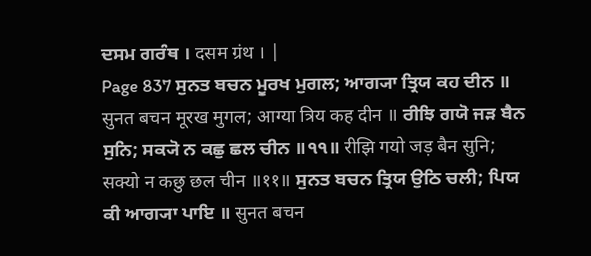ਦਸਮ ਗਰੰਥ । दसम ग्रंथ । |
Page 837 ਸੁਨਤ ਬਚਨ ਮੂਰਖ ਮੁਗਲ; ਆਗ੍ਯਾ ਤ੍ਰਿਯ ਕਹ ਦੀਨ ॥ सुनत बचन मूरख मुगल; आग्या त्रिय कह दीन ॥ ਰੀਝਿ ਗਯੋ ਜੜ ਬੈਨ ਸੁਨਿ; ਸਕ੍ਯੋ ਨ ਕਛੁ ਛਲ ਚੀਨ ॥੧੧॥ रीझि गयो जड़ बैन सुनि; सक्यो न कछु छल चीन ॥११॥ ਸੁਨਤ ਬਚਨ ਤ੍ਰਿਯ ਉਠਿ ਚਲੀ; ਪਿਯ ਕੀ ਆਗ੍ਯਾ ਪਾਇ ॥ सुनत बचन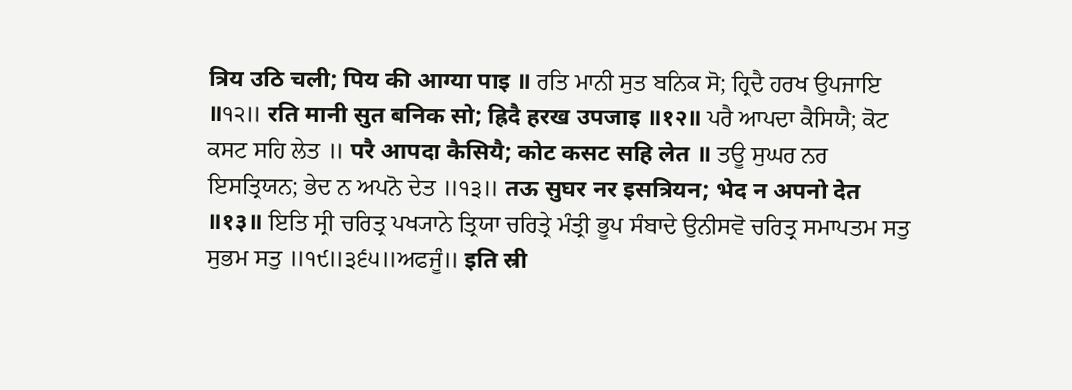त्रिय उठि चली; पिय की आग्या पाइ ॥ ਰਤਿ ਮਾਨੀ ਸੁਤ ਬਨਿਕ ਸੋ; ਹ੍ਰਿਦੈ ਹਰਖ ਉਪਜਾਇ ॥੧੨॥ रति मानी सुत बनिक सो; ह्रिदै हरख उपजाइ ॥१२॥ ਪਰੈ ਆਪਦਾ ਕੈਸਿਯੈ; ਕੋਟ ਕਸਟ ਸਹਿ ਲੇਤ ॥ परै आपदा कैसियै; कोट कसट सहि लेत ॥ ਤਊ ਸੁਘਰ ਨਰ ਇਸਤ੍ਰਿਯਨ; ਭੇਦ ਨ ਅਪਨੋ ਦੇਤ ॥੧੩॥ तऊ सुघर नर इसत्रियन; भेद न अपनो देत ॥१३॥ ਇਤਿ ਸ੍ਰੀ ਚਰਿਤ੍ਰ ਪਖ੍ਯਾਨੇ ਤ੍ਰਿਯਾ ਚਰਿਤ੍ਰੇ ਮੰਤ੍ਰੀ ਭੂਪ ਸੰਬਾਦੇ ਉਨੀਸਵੋ ਚਰਿਤ੍ਰ ਸਮਾਪਤਮ ਸਤੁ ਸੁਭਮ ਸਤੁ ॥੧੯॥੩੬੫॥ਅਫਜੂੰ॥ इति स्री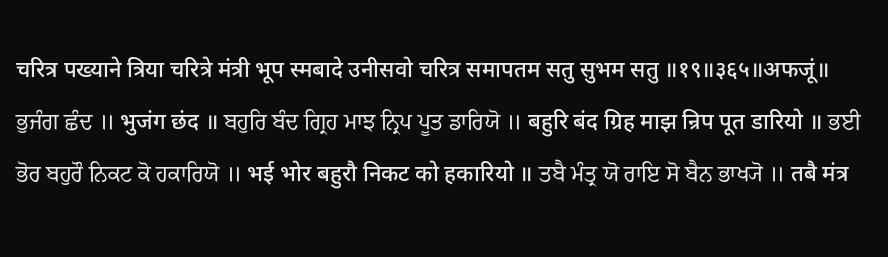चरित्र पख्याने त्रिया चरित्रे मंत्री भूप स्मबादे उनीसवो चरित्र समापतम सतु सुभम सतु ॥१९॥३६५॥अफजूं॥ ਭੁਜੰਗ ਛੰਦ ॥ भुजंग छंद ॥ ਬਹੁਰਿ ਬੰਦ ਗ੍ਰਿਹ ਮਾਝ ਨ੍ਰਿਪ ਪੂਤ ਡਾਰਿਯੋ ॥ बहुरि बंद ग्रिह माझ न्रिप पूत डारियो ॥ ਭਈ ਭੋਰ ਬਹੁਰੌ ਨਿਕਟ ਕੋ ਹਕਾਰਿਯੋ ॥ भई भोर बहुरौ निकट को हकारियो ॥ ਤਬੈ ਮੰਤ੍ਰ ਯੋ ਰਾਇ ਸੋ ਬੈਨ ਭਾਖ੍ਯੋ ॥ तबै मंत्र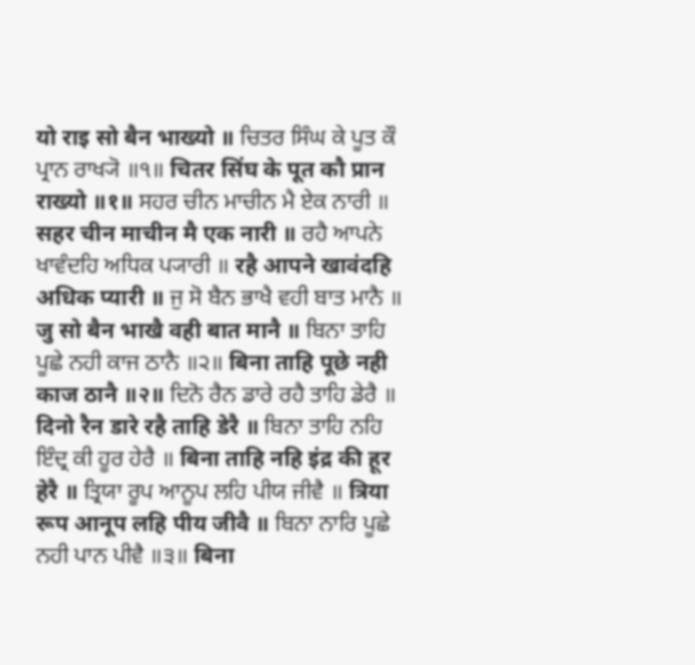यो राइ सो बैन भाख्यो ॥ ਚਿਤਰ ਸਿੰਘ ਕੇ ਪੂਤ ਕੌ ਪ੍ਰਾਨ ਰਾਖ੍ਯੋ ॥੧॥ चितर सिंघ के पूत कौ प्रान राख्यो ॥१॥ ਸਹਰ ਚੀਨ ਮਾਚੀਨ ਮੈ ਏਕ ਨਾਰੀ ॥ सहर चीन माचीन मै एक नारी ॥ ਰਹੈ ਆਪਨੇ ਖਾਵੰਦਹਿ ਅਧਿਕ ਪ੍ਯਾਰੀ ॥ रहै आपने खावंदहि अधिक प्यारी ॥ ਜੁ ਸੋ ਬੈਨ ਭਾਖੈ ਵਹੀ ਬਾਤ ਮਾਨੈ ॥ जु सो बैन भाखै वही बात मानै ॥ ਬਿਨਾ ਤਾਹਿ ਪੂਛੇ ਨਹੀ ਕਾਜ ਠਾਨੈ ॥੨॥ बिना ताहि पूछे नही काज ठानै ॥२॥ ਦਿਨੋ ਰੈਨ ਡਾਰੇ ਰਹੈ ਤਾਹਿ ਡੇਰੈ ॥ दिनो रैन डारे रहै ताहि डेरै ॥ ਬਿਨਾ ਤਾਹਿ ਨਹਿ ਇੰਦ੍ਰ ਕੀ ਹੂਰ ਹੇਰੈ ॥ बिना ताहि नहि इंद्र की हूर हेरै ॥ ਤ੍ਰਿਯਾ ਰੂਪ ਆਨੂਪ ਲਹਿ ਪੀਯ ਜੀਵੈ ॥ त्रिया रूप आनूप लहि पीय जीवै ॥ ਬਿਨਾ ਨਾਰਿ ਪੂਛੇ ਨਹੀ ਪਾਨ ਪੀਵੈ ॥੩॥ बिना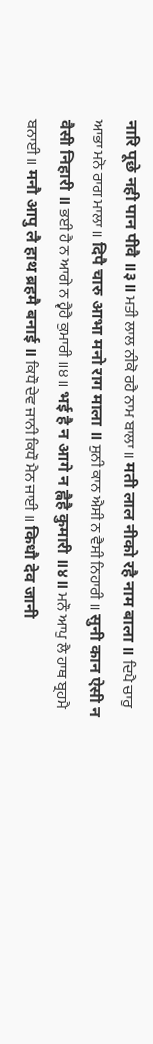नारि पूछे नही पान पीवै ॥३॥ ਮਤੀ ਲਾਲ ਨੀਕੋ ਰਹੈ ਨਾਮ ਬਾਲਾ ॥ मती लाल नीको रहै नाम बाला ॥ ਦਿਪੈ ਚਾਰੁ ਆਭਾ ਮਨੋ ਰਾਗ ਮਾਲਾ ॥ दिपै चारु आभा मनो राग माला ॥ ਸੁਨੀ ਕਾਨ ਐਸੀ ਨ ਵੈਸੀ ਨਿਹਾਰੀ ॥ सुनी कान ऐसी न वैसी निहारी ॥ ਭਈ ਹੈ ਨ ਆਗੇ ਨ ਹ੍ਵੈਹੈ ਕੁਮਾਰੀ ॥੪॥ भई है न आगे न ह्वैहै कुमारी ॥४॥ ਮਨੌ ਆਪੁ ਲੈ ਹਾਥ ਬ੍ਰਹਮੈ ਬਨਾਈ ॥ मनौ आपु लै हाथ ब्रहमै बनाई ॥ ਕਿਧੌ ਦੇਵ ਜਾਨੀ ਕਿਧੌ ਮੈਨ ਜਾਈ ॥ किधौ देव जानी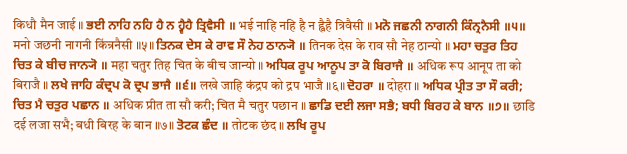किधौ मैन जाई ॥ ਭਈ ਨਾਹਿ ਨਹਿ ਹੈ ਨ ਹ੍ਵੈਹੈ ਤ੍ਰਿਵੈਸੀ ॥ भई नाहि नहि है न ह्वैहै त्रिवैसी ॥ ਮਨੋ ਜਛਨੀ ਨਾਗਨੀ ਕਿੰਨ੍ਰਨੈਸੀ ॥੫॥ मनो जछनी नागनी किंन्रनैसी ॥५॥ ਤਿਨਕ ਦੇਸ ਕੇ ਰਾਵ ਸੌ ਨੇਹ ਠਾਨ੍ਯੋ ॥ तिनक देस के राव सौ नेह ठान्यो ॥ ਮਹਾ ਚਤੁਰ ਤਿਹ ਚਿਤ ਕੇ ਬੀਚ ਜਾਨ੍ਯੋ ॥ महा चतुर तिह चित के बीच जान्यो ॥ ਅਧਿਕ ਰੂਪ ਆਨੂਪ ਤਾ ਕੋ ਬਿਰਾਜੈ ॥ अधिक रूप आनूप ता को बिराजै ॥ ਲਖੇ ਜਾਹਿ ਕੰਦ੍ਰਪ ਕੋ ਦ੍ਰਪ ਭਾਜੈ ॥੬॥ लखे जाहि कंद्रप को द्रप भाजै ॥६॥ ਦੋਹਰਾ ॥ दोहरा ॥ ਅਧਿਕ ਪ੍ਰੀਤ ਤਾ ਸੌ ਕਰੀ; ਚਿਤ ਮੈ ਚਤੁਰ ਪਛਾਨ ॥ अधिक प्रीत ता सौ करी; चित मै चतुर पछान ॥ ਛਾਡਿ ਦਈ ਲਜਾ ਸਭੈ; ਬਧੀ ਬਿਰਹ ਕੇ ਬਾਨ ॥੭॥ छाडि दई लजा सभै; बधी बिरह के बान ॥७॥ ਤੋਟਕ ਛੰਦ ॥ तोटक छंद ॥ ਲਖਿ ਰੂਪ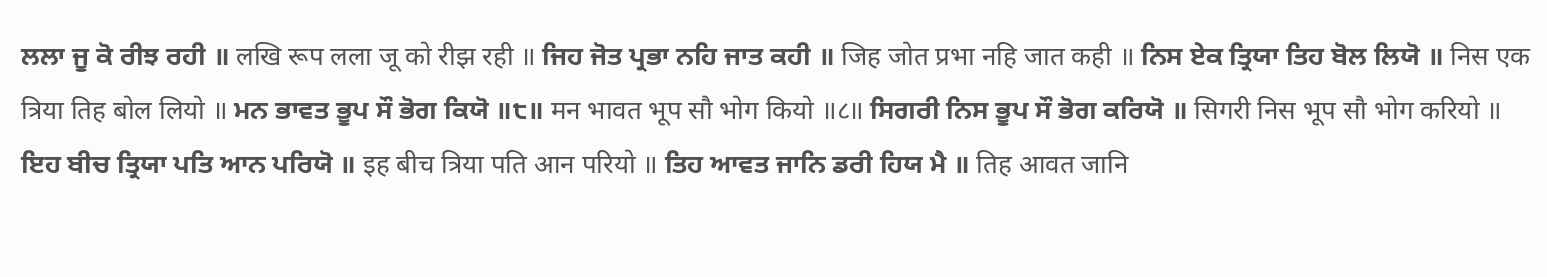ਲਲਾ ਜੂ ਕੋ ਰੀਝ ਰਹੀ ॥ लखि रूप लला जू को रीझ रही ॥ ਜਿਹ ਜੋਤ ਪ੍ਰਭਾ ਨਹਿ ਜਾਤ ਕਹੀ ॥ जिह जोत प्रभा नहि जात कही ॥ ਨਿਸ ਏਕ ਤ੍ਰਿਯਾ ਤਿਹ ਬੋਲ ਲਿਯੋ ॥ निस एक त्रिया तिह बोल लियो ॥ ਮਨ ਭਾਵਤ ਭੂਪ ਸੌ ਭੋਗ ਕਿਯੋ ॥੮॥ मन भावत भूप सौ भोग कियो ॥८॥ ਸਿਗਰੀ ਨਿਸ ਭੂਪ ਸੌ ਭੋਗ ਕਰਿਯੋ ॥ सिगरी निस भूप सौ भोग करियो ॥ ਇਹ ਬੀਚ ਤ੍ਰਿਯਾ ਪਤਿ ਆਨ ਪਰਿਯੋ ॥ इह बीच त्रिया पति आन परियो ॥ ਤਿਹ ਆਵਤ ਜਾਨਿ ਡਰੀ ਹਿਯ ਮੈ ॥ तिह आवत जानि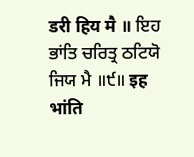डरी हिय मै ॥ ਇਹ ਭਾਂਤਿ ਚਰਿਤ੍ਰ ਠਟਿਯੋ ਜਿਯ ਮੈ ॥੯॥ इह भांति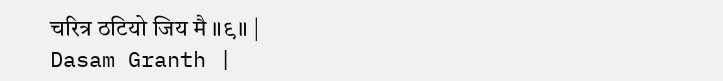चरित्र ठटियो जिय मै ॥९॥ |
Dasam Granth |